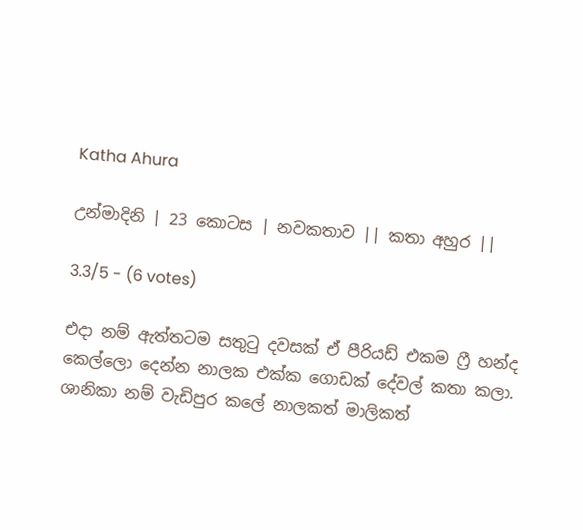Katha Ahura

උන්මාදිනි | 23 කොටස | නවකතාව || කතා අහුර ||

3.3/5 - (6 votes)

එදා නම් ඇත්තටම සතුටු දවසක් ඒ පීරියඩ් එකම ෆ්‍රී හන්ද කෙල්ලො දෙන්න නාලක එක්ක ගොඩක් දේවල් කතා කලා. ශානිකා නම් වැඩිපුර කලේ නාලකත් මාලිකත්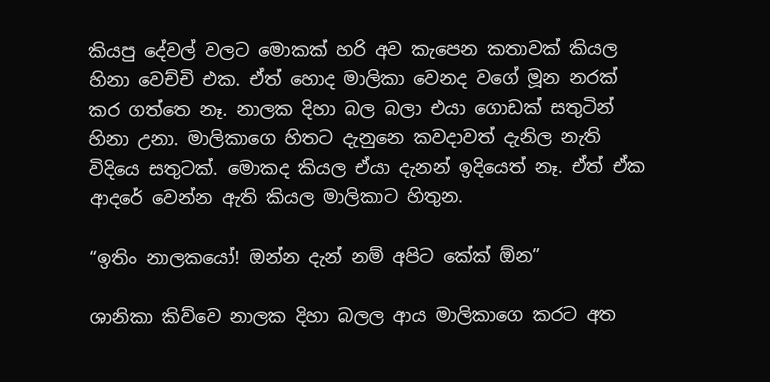කියපු දේවල් වලට මොකක් හරි අව කැපෙන කතාවක් කියල හිනා වෙච්චි එක. ඒත් හොද මාලිකා වෙනද වගේ මූන නරක් කර ගත්තෙ නෑ. නාලක දිහා බල බලා එයා ගොඩක් සතුටින් හිනා උනා. මාලිකාගෙ හිතට දැනුනෙ කවදාවත් දැනිල නැති විදියෙ සතුටක්. මොකද කියල ඒයා දැනන් ඉදියෙත් නෑ. ඒත් ඒක ආදරේ වෙන්න ඇති කියල මාලිකාට හිතුන.

“ඉතිං නාලකයෝ! ඔන්න දැන් නම් අපිට කේක් ඕන”

ශානිකා කිව්වෙ නාලක දිහා බලල ආය මාලිකාගෙ කරට අත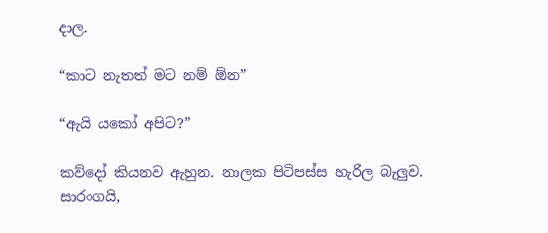දාල.

“කාට නැතත් මට නම් ඕන”

“ඇයි යකෝ අපිට?”

කව්දෝ කියනව ඇහුන. නාලක පිටිපස්ස හැරිල බැලුව. සාරංගයි,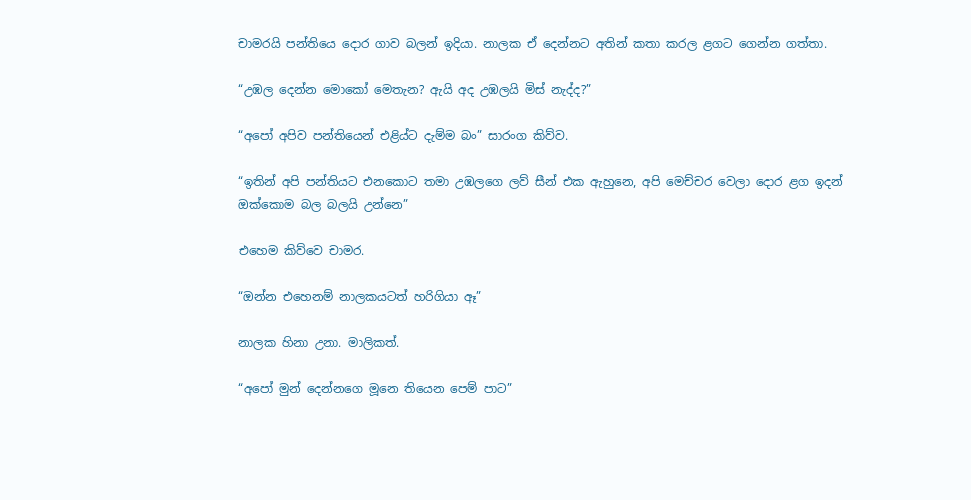චාමරයි පන්තියෙ දොර ගාව බලන් ඉදියා. නාලක ඒ දෙන්නට අතින් කතා කරල ළගට ගෙන්න ගත්තා.

“උඹල දෙන්න මොකෝ මෙතැන? ඇයි අද උඹලයි මිස් නැද්ද?”

“අපෝ අපිව පන්තියෙන් එළිය්ට දැම්ම බං” සාරංග කිව්ව.

“ඉතින් අපි පන්තියට එනකොට තමා උඹලගෙ ලව් සීන් එක ඇහුනෙ, අපි මෙච්චර වෙලා දොර ළග ඉදන් ඔක්කොම බල බලයි උන්නෙ”

එහෙම කිව්වෙ චාමර.

“ඔන්න එහෙනම් නාලකයටත් හරිගියා ඈ”

නාලක හිනා උනා. මාලිකත්.

“අපෝ මුන් දෙන්නගෙ මූනෙ තියෙන පෙම් පාට”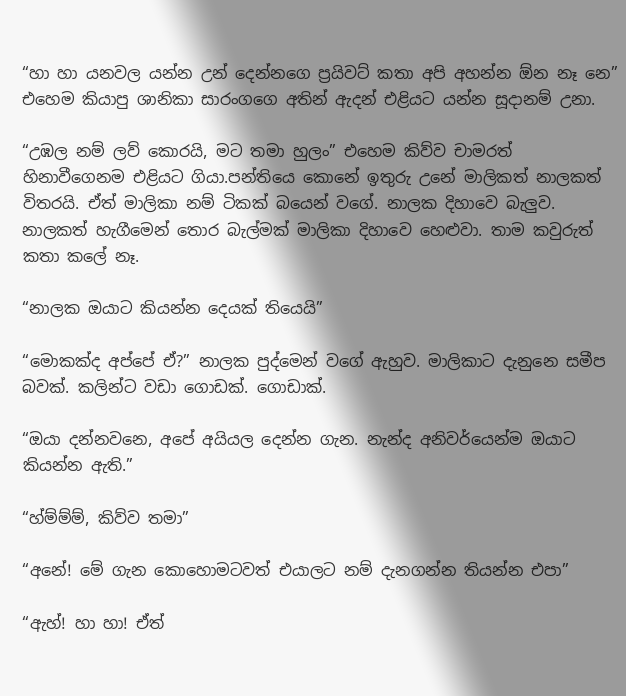“හා හා යනවල යන්න උන් දෙන්නගෙ ප්‍රයිවට් කතා අපි අහන්න ඕන නෑ නෙ” එහෙම කියාපු ශානිකා සාරංගගෙ අතින් ඇදන් එළියට යන්න සූදානම් උනා.

“උඹල නම් ලව් කොරයි, මට තමා හුලං” එහෙම කිව්ව චාමරත් හිනාවීගෙනම එළියට ගියා.පන්තියෙ කොනේ ඉතුරු උනේ මාලිකත් නාලකත් විතරයි. ඒත් මාලිකා නම් ටිකක් බයෙන් වගේ. නාලක දිහාවෙ බැලුව. නාලකත් හැගීමෙන් තොර බැල්මක් මාලිකා දිහාවෙ හෙළුවා. තාම කවුරුත් කතා කලේ නෑ.

“නාලක ඔයාට කියන්න දෙයක් තියෙයි”

“මොකක්ද අප්පේ ඒ?” නාලක පුද්මෙන් වගේ ඇහුව. මාලිකාට දැනුනෙ සමීප බවක්. කලින්ට වඩා ගොඩක්. ගොඩාක්.

“ඔයා දන්නවනෙ, අපේ අයියල දෙන්න ගැන. නැන්ද අනිවර්යෙන්ම ඔයාට කියන්න ඇති.”

“හ්ම්ම්ම්, කිව්ව තමා”

“අනේ! මේ ගැන කොහොමටවත් එයාලට නම් දැනගන්න තියන්න එපා”

“ඇහ්! හා හා! ඒත්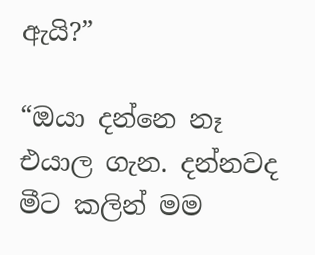ඇයි?”

“ඔයා දන්නෙ නෑ එයාල ගැන. දන්නවද මීට කලින් මම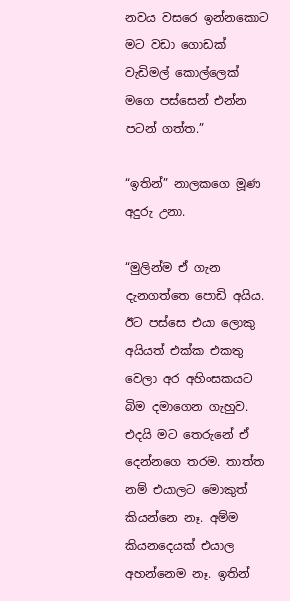නවය වසරෙ ඉන්නකොට මට වඩා ගොඩක් වැඩිමල් කොල්ලෙක් මගෙ පස්සෙන් එන්න පටන් ගත්ත.”

“ඉතින්” නාලකගෙ මූණ අදුරු උනා.

“මුලින්ම ඒ ගැන දැනගත්තෙ පොඩි අයිය. ඊට පස්සෙ එයා ලොකු අයියත් එක්ක එකතු වෙලා අර අහිංසකයට බිම දමාගෙන ගැහුව. එදයි මට තෙරුනේ ඒ දෙන්නගෙ තරම. තාත්ත නම් එයාලට මොකුත් කියන්නෙ නෑ. අම්ම කියනදෙයක් එයාල අහන්නෙම නෑ. ඉතින්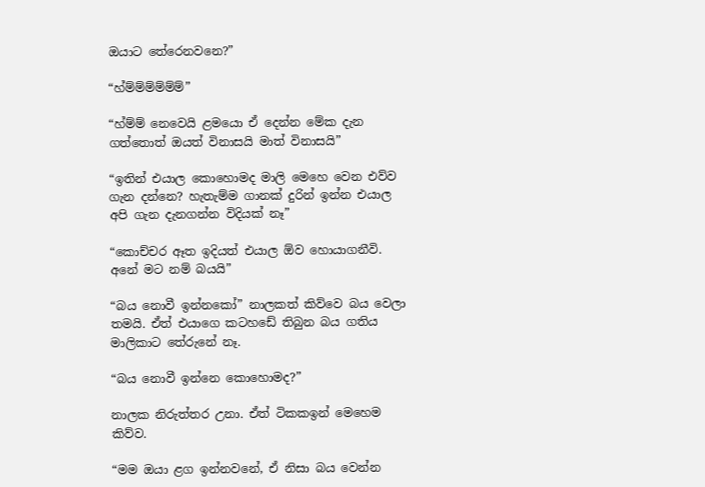ඔයාට තේරෙනවනෙ?”

“හ්ම්ම්ම්ම්ම්ම්”

“හ්ම්ම් නෙවෙයි ළමයො ඒ දෙන්න මේක දැන ගත්තොත් ඔයත් විනාසයි මාත් විනාසයි”

“ඉතින් එයාල කොහොමද මාලි මෙහෙ වෙන එව්ව ගැන දන්නෙ? හැතැම්ම ගානක් දුරින් ඉන්න එයාල අපි ගැන දැනගන්න විදියක් නෑ”

“කොච්චර ඈත ඉදියත් එයාල ඕව හොයාගනීවි. අනේ මට නම් බයයි”

“බය නොවී ඉන්නකෝ” නාලකත් කිව්වෙ බය වෙලා තමයි. ඒත් එයාගෙ කටහඩේ තිබුන බය ගතිය මාලිකාට තේරුනේ නෑ.

“බය නොවී ඉන්නෙ කොහොමද?”

නාලක නිරුත්තර උනා. ඒත් ටිකකඉන් මෙහෙම කිව්ව.

“මම ඔයා ළග ඉන්නවනේ, ඒ නිසා බය වෙන්න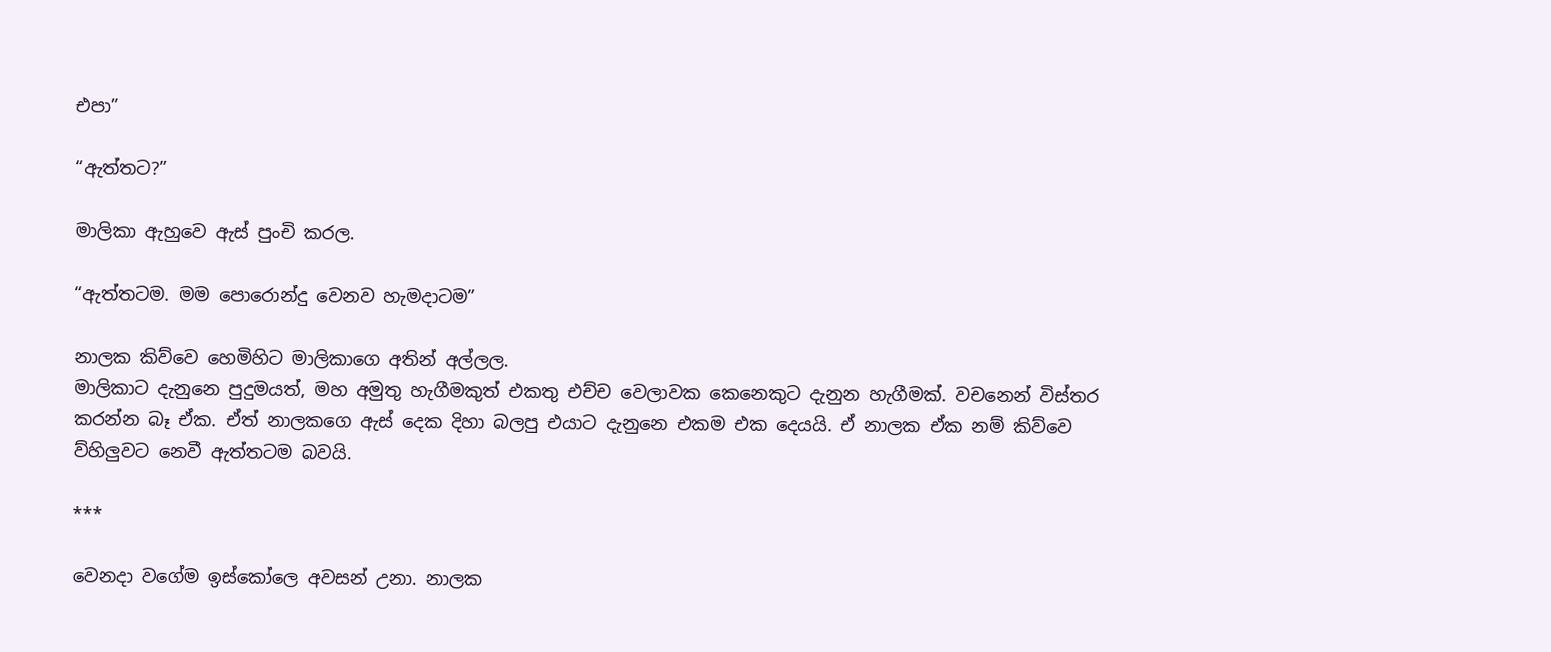එපා”

“ඇත්තට?”

මාලිකා ඇහුවෙ ඇස් පුංචි කරල.

“ඇත්තටම. මම පොරොන්දු වෙනව හැමදාටම”

නාලක කිව්වෙ හෙමිහිට මාලිකාගෙ අතින් අල්ලල.
මාලිකාට දැනුනෙ පුදුමයත්, මහ අමුතු හැගීමකුත් එකතු එච්ච වෙලාවක කෙනෙකුට දැනුන හැගීමක්. වචනෙන් විස්තර කරන්න බෑ ඒක. ඒත් නාලකගෙ ඇස් දෙක දිහා බලපු එයාට දැනුනෙ එකම එක දෙයයි. ඒ නාලක ඒක නම් කිව්වෙ ව්හිලුවට නෙවී ඇත්තටම බවයි.

***

වෙනදා වගේම ඉස්කෝලෙ අවසන් උනා. නාලක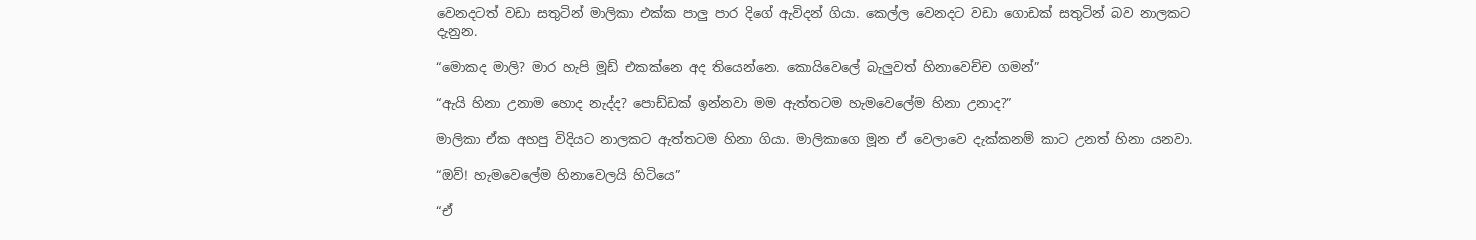වෙනදටත් වඩා සතුටින් මාලිකා එක්ක පාලු පාර දිගේ ඇවිදන් ගියා. කෙල්ල වෙනදට වඩා ගොඩක් සතුටින් බව නාලකට දැනුන.

“මොකද මාලි? මාර හැපි මූඩ් එකක්නෙ අද තියෙන්නෙ. කොයිවෙලේ බැලුවත් හිනාවෙච්ච ගමන්”

“ඇයි හිනා උනාම හොද නැද්ද? පොඩ්ඩක් ඉන්නවා මම ඇත්තටම හැමවෙලේම හිනා උනාද?”

මාලිකා ඒක අහපු විදියට නාලකට ඇත්තටම හිනා ගියා. මාලිකාගෙ මූන ඒ වෙලාවෙ දැක්කනම් කාට උනත් හිනා යනවා.

“ඔව්! හැමවෙලේම හිනාවෙලයි හිටියෙ”

“ඒ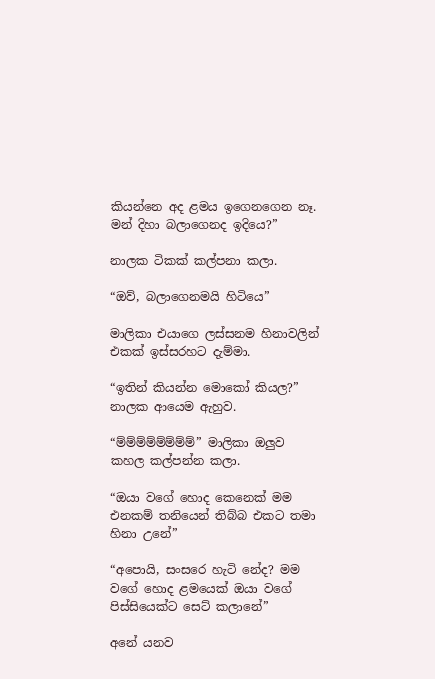කියන්නෙ අද ළමය ඉගෙනගෙන නෑ. මන් දිහා බලාගෙනද ඉදියෙ?”

නාලක ටිකක් කල්පනා කලා.

“ඔව්, බලාගෙනමයි හිටියෙ”

මාලිකා එයාගෙ ලස්සනම හිනාවලින් එකක් ඉස්සරහට දැම්මා.

“ඉතින් කියන්න මොකෝ කියල?” නාලක ආයෙම ඇහුව.

“ම්ම්ම්ම්ම්ම්ම්ම්” මාලිකා ඔලුව කහල කල්පන්න කලා.

“ඔයා වගේ හොද කෙනෙක් මම එනකම් තනියෙන් තිබ්බ එකට තමා හිනා උනේ”

“අපොයි, සංසරෙ හැටි නේද? මම වගේ හොද ළමයෙක් ඔයා වගේ පිස්සියෙක්ට සෙට් කලානේ”

අනේ යනව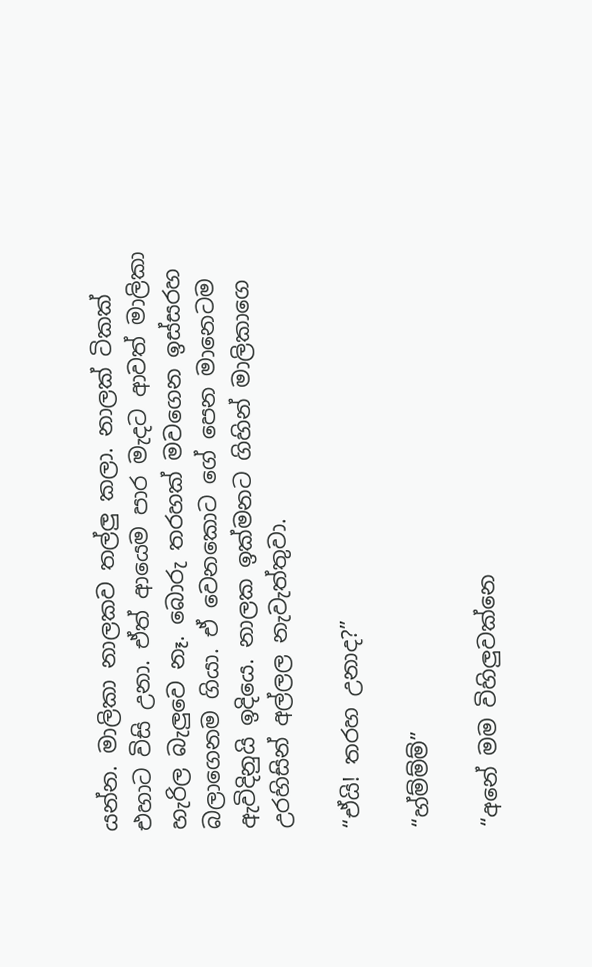යන්න. මාලිකා නාලකව තල්ලු කලා. නාලක් ටිකක් එහාට විසි උනා. ඒත් ආයෙම පාර මැදට ආවත් මාලිකා හැරිල බැලුවෙ නෑ. බොරු තරහක් මවගෙන ඉස්සරහ බලාගෙනම ගියා. ඒ වෙනකොට ගේ පෙන මානෙටම ඇවිදිනුයි ඉදියෙ. නාලක ඉක්මනට ගිහින් මාලිකාගෙ උරහිසින් අල්ලල නැවැත්තුවා.

“ඒයි! තරහ උනාද?”

“හ්ම්ම්ම්”

“අනේ මම විහිලුවක්නෙ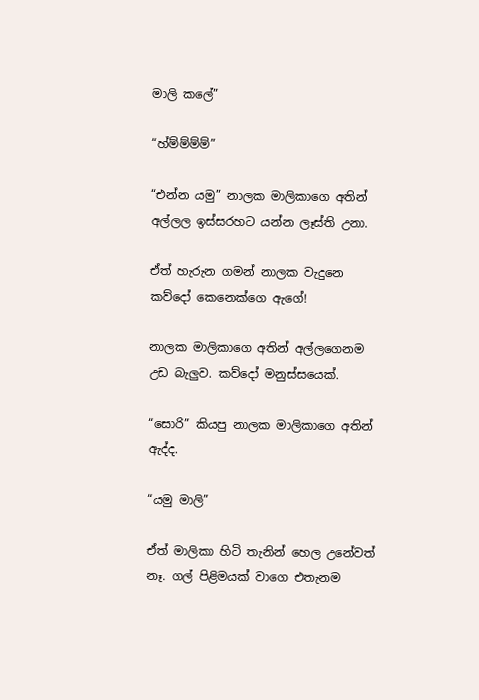මාලි කලේ”

“හ්ම්ම්ම්ම්”

“එන්න යමු” නාලක මාලිකාගෙ අතින් අල්ලල ඉස්සරහට යන්න ලෑස්ති උනා.

ඒත් හැරුන ගමන් නාලක වැදුනෙ කව්දෝ කෙනෙක්ගෙ ඇගේ!

නාලක මාලිකාගෙ අතින් අල්ලගෙනම උඩ බැලුව. කව්දෝ මනුස්සයෙක්.

“සොරි” කියපු නාලක මාලිකාගෙ අතින් ඇද්ද.

“යමු මාලි”

ඒත් මාලිකා හිටි තැනින් හෙල උනේවත් නෑ. ගල් පිළිමයක් වාගෙ එතැනම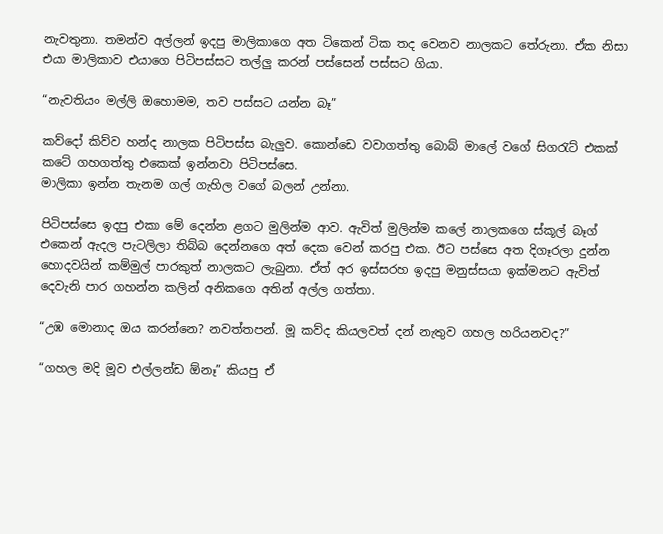නැවතුනා. තමන්ව අල්ලන් ඉදපු මාලිකාගෙ අත ටිකෙන් ටික තද වෙනව නාලකට තේරුනා. ඒක නිසා එයා මාලිකාව එයාගෙ පිටිපස්සට තල්ලු කරන් පස්සෙන් පස්සට ගියා.

“නැවතියං මල්ලි ඔහොමම, තව පස්සට යන්න බෑ”

කව්දෝ කිව්ව හන්ද නාලක පිටිපස්ස බැලුව. කොන්ඩෙ වවාගත්තු බොබ් මාලේ වගේ සිගරැට් එකක් කටේ ගහගත්තු එකෙක් ඉන්නවා පිටිපස්සෙ.
මාලිකා ඉන්න තැනම ගල් ගැහිල වගේ බලන් උන්නා.

පිටිපස්සෙ ඉදපු එකා මේ දෙන්න ළගට මුලින්ම ආව. ඇවිත් මුලින්ම කලේ නාලකගෙ ස්කූල් බෑග් එකෙන් ඇදල පැටලිලා තිබ්බ දෙන්නගෙ අත් දෙක වෙන් කරපු එක. ඊට පස්සෙ අත දිගෑරලා දුන්න හොදවයින් කම්මුල් පාරකුත් නාලකට ලැබුනා. ඒත් අර ඉස්සරහ ඉදපු මනුස්සයා ඉක්මනට ඇවිත් දෙවැනි පාර ගහන්න කලින් අනිකගෙ අතින් අල්ල ගත්තා.

“උඹ මොනාද ඔය කරන්නෙ? නවත්තපන්. මූ කව්ද කියලවත් දන් නැතුව ගහල හරියනවද?”

“ගහල මදි මූව එල්ලන්ඩ ඕනෑ” කියපු ඒ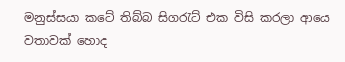මනුස්සයා කටේ තිබ්බ සිගරැට් එක විසි කරලා ආයෙ වතාවක් හොද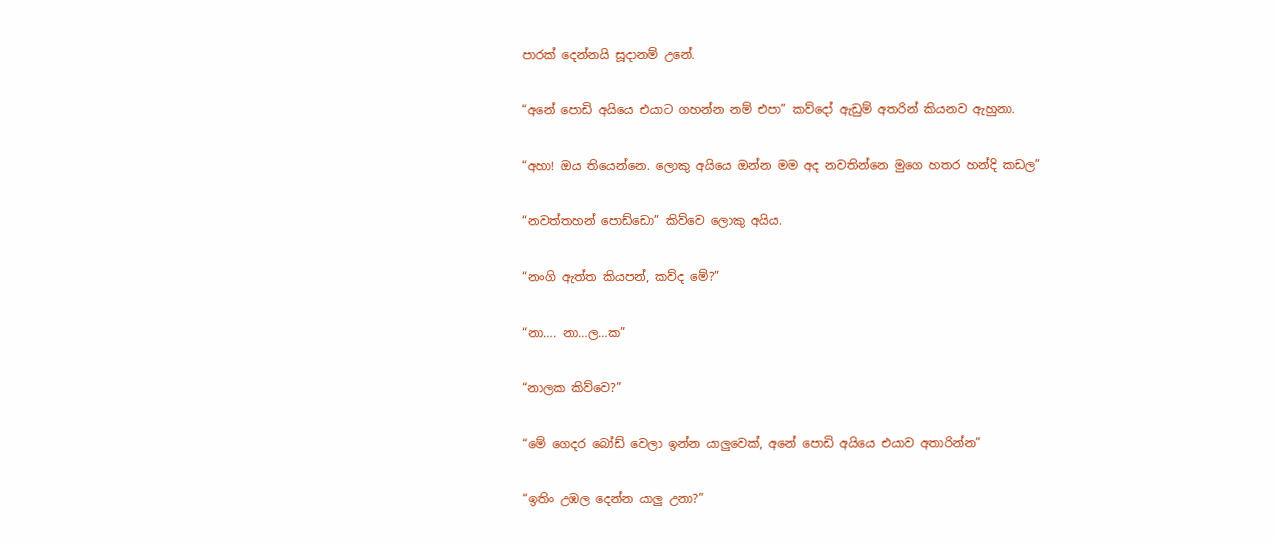පාරක් දෙන්නයි සූදානම් උනේ.

“අනේ පොඩි අයියෙ එයාට ගහන්න නම් එපා” කව්දෝ ඇඩුම් අතරින් කියනව ඇහුනා.

“අහා! ඔය තියෙන්නෙ. ලොකු අයියෙ ඔන්න මම අද නවතින්නෙ මුගෙ හතර හන්දි කඩල”

“නවත්තහන් පොඩ්ඩො” කිව්වෙ ලොකු අයිය.

“නංගි ඇත්ත කියපන්, කව්ද මේ?”

“නා…. නා…ල…ක”

“නාලක කිව්වෙ?”

“මේ ගෙදර බෝඩ් වෙලා ඉන්න යාලුවෙක්, අනේ පොඩි අයියෙ එයාව අතාරින්න”

“ඉතිං උඹල දෙන්න යාලු උනා?”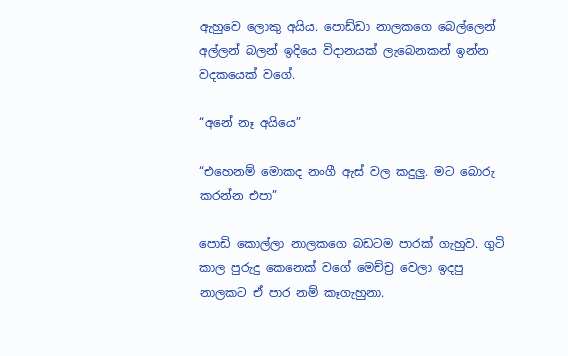ඇහුවෙ ලොකු අයිය. පොඩ්ඩා නාලකගෙ බෙල්ලෙන් අල්ලන් බලන් ඉදියෙ විදානයක් ලැබෙනකන් ඉන්න වදකයෙක් වගේ.

“අනේ නෑ අයියෙ”

“එහෙනම් මොකද නංගී ඇස් වල කදුලු. මට බොරු කරන්න එපා”

පොඩි කොල්ලා නාලකගෙ බඩටම පාරක් ගැහුව. ගුටි කාල පුරුදු කෙනෙක් වගේ මෙච්ච්‍ර වෙලා ඉදපු නාලකට ඒ පාර නම් කෑගැහුනා.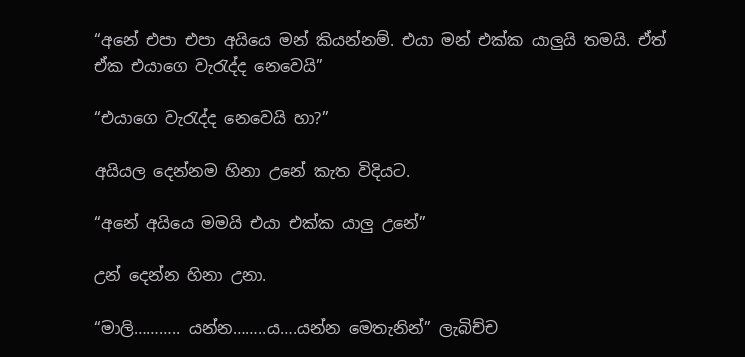“අනේ එපා එපා අයියෙ මන් කියන්නම්. එයා මන් එක්ක යාලුයි තමයි. ඒත් ඒක එයාගෙ වැරැද්ද නෙවෙයි”

“එයාගෙ වැරැද්ද නෙවෙයි හා?”

අයියල දෙන්නම හිනා උනේ කැත විදියට.

“අනේ අයියෙ මමයි එයා එක්ක යාලු උනේ”

උන් දෙන්න හිනා උනා.

“මාලි……….. යන්න……..ය….යන්න මෙතැනින්” ලැබිච්ච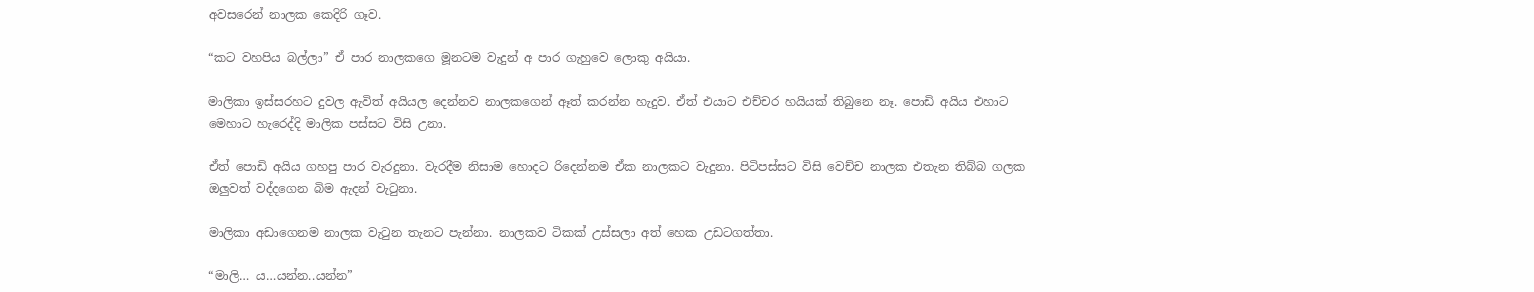අවසරෙන් නාලක කෙදිරි ගෑව.

“කට වහපිය බල්ලා” ඒ පාර නාලකගෙ මූනටම වැදුන් අ පාර ගැහුවෙ ලොකු අයියා.

මාලිකා ඉස්සරහට දුවල ඇවිත් අයියල දෙන්නව නාලකගෙන් ඈත් කරන්න හැදුව. ඒත් එයාට එච්චර හයියක් තිබුනෙ නෑ. පොඩි අයිය එහාට මෙහාට හැරෙද්දි මාලික පස්සට විසි උනා.

ඒත් පොඩි අයිය ගහපු පාර වැරදුනා. වැරදීම නිසාම හොදට රිදෙන්නම ඒක නාලකට වැදුනා. පිටිපස්සට විසි වෙච්ච නාලක එතැන තිබ්බ ගලක ඔලුවත් වද්දගෙන බිම ඇදන් වැටුනා.

මාලිකා අඩාගෙනම නාලක වැටුන තැනට පැන්නා. නාලකව ටිකක් උස්සලා අත් හෙක උඩටගත්තා.

“මාලි… ය…යන්න..යන්න”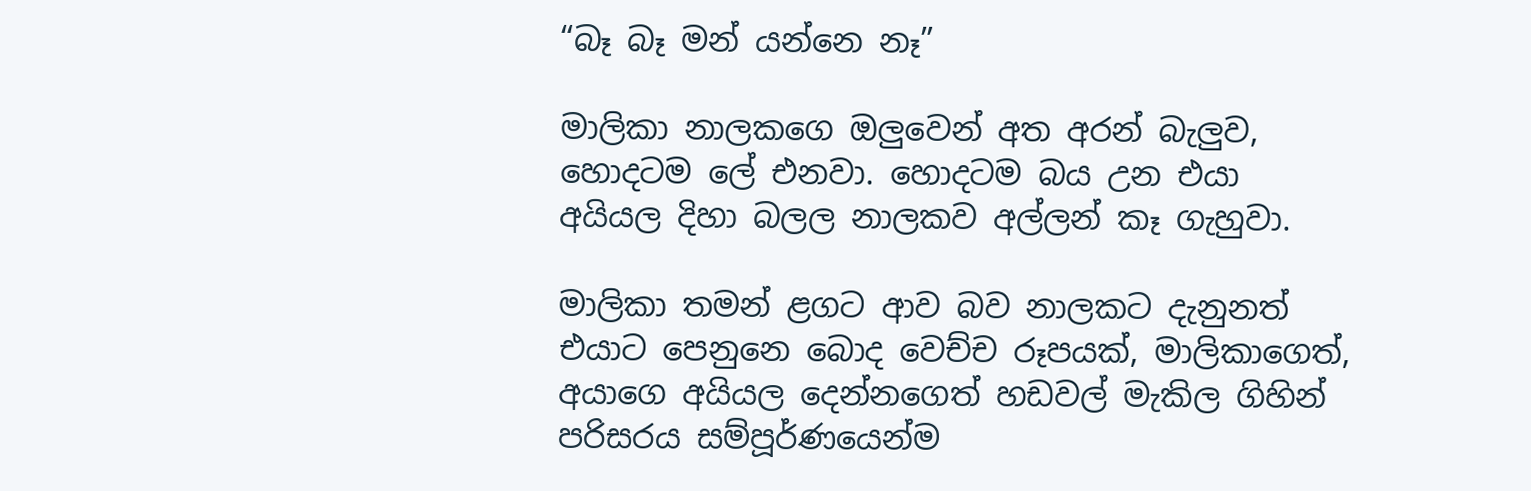“බෑ බෑ මන් යන්නෙ නෑ”

මාලිකා නාලකගෙ ඔලුවෙන් අත අරන් බැලුව, හොදටම ලේ එනවා. හොදටම බය උන එයා අයියල දිහා බලල නාලකව අල්ලන් කෑ ගැහුවා.

මාලිකා තමන් ළගට ආව බව නාලකට දැනුනත් එයාට පෙනුනෙ බොද වෙච්ච රූපයක්, මාලිකාගෙත්, අයාගෙ අයියල දෙන්නගෙත් හඩවල් මැකිල ගිහින් පරිසරය සම්පූර්ණයෙන්ම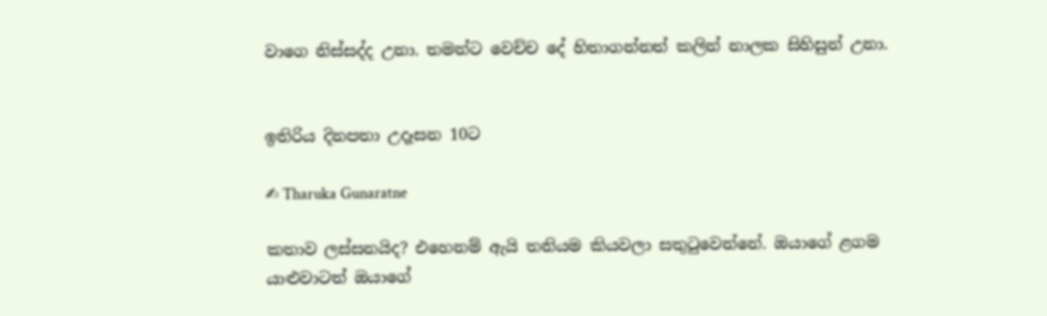වාගෙ නිස්සද්ද උනා. තමන්ට වෙච්ච දේ හිතාගන්නත් කලින් නාලක සිහිසුන් උනා.


ඉතිරිය දිනපතා උදෑසන 10ට

✍ Tharuka Gunaratne

කතාව ලස්සනයිද? එහෙනම් ඇයි තනියම කියවලා සතුටුවෙන්නේ. ඔයාගේ ළගම යාළුවාටත් ඔයාගේ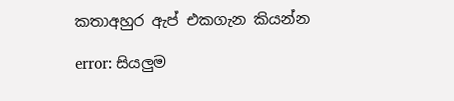කතාඅහුර ඇප් එකගැන කියන්න

error: සියලුම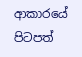ආකාරයේ පිටපත්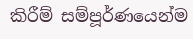කිරීම් සම්පූර්ණයෙන්ම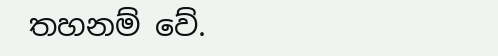තහනම් වේ.